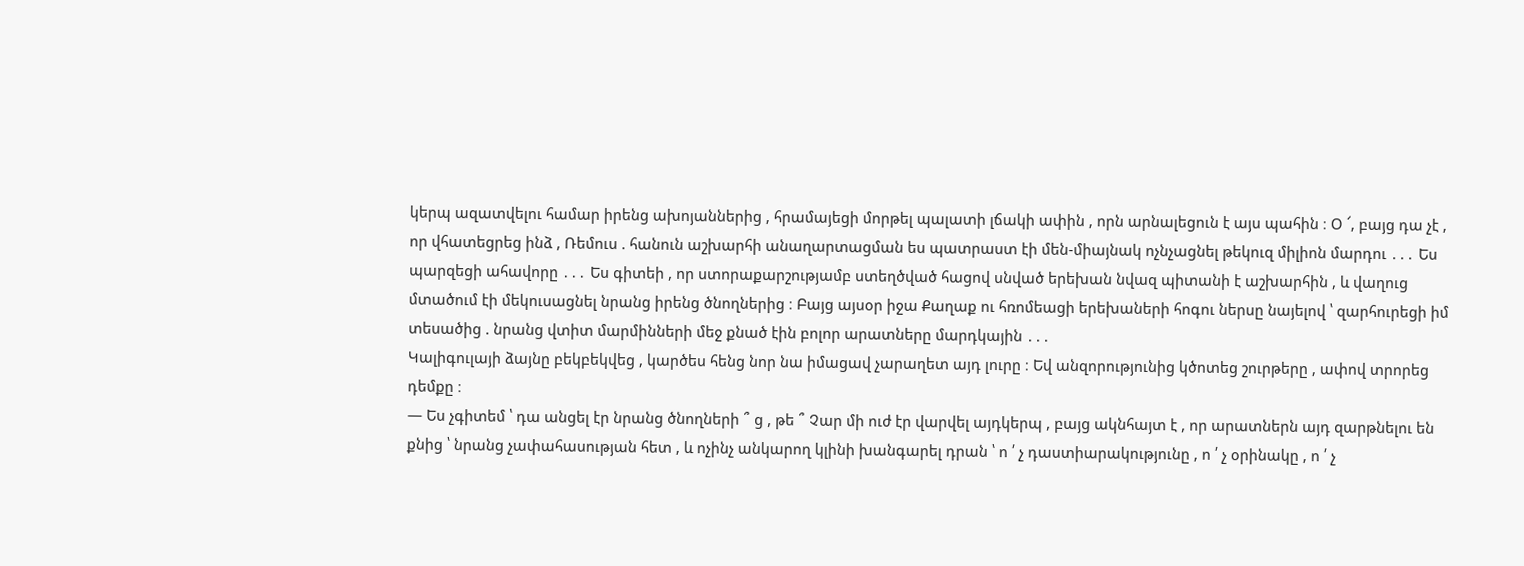կերպ ազատվելու համար իրենց ախոյաններից , հրամայեցի մորթել պալատի լճակի ափին , որն արնալեցուն է այս պահին ։ Օ ՜, բայց դա չէ , որ վհատեցրեց ինձ , Ռեմուս . հանուն աշխարհի անաղարտացման ես պատրաստ էի մեն-միայնակ ոչնչացնել թեկուզ միլիոն մարդու ․․․ Ես պարզեցի ահավորը ․․․ Ես գիտեի , որ ստորաքարշությամբ ստեղծված հացով սնված երեխան նվազ պիտանի է աշխարհին , և վաղուց մտածում էի մեկուսացնել նրանց իրենց ծնողներից ։ Բայց այսօր իջա Քաղաք ու հռոմեացի երեխաների հոգու ներսը նայելով ՝ զարհուրեցի իմ տեսածից . նրանց վտիտ մարմինների մեջ քնած էին բոլոր արատները մարդկային ․․․
Կալիգուլայի ձայնը բեկբեկվեց , կարծես հենց նոր նա իմացավ չարաղետ այդ լուրը ։ Եվ անզորությունից կծոտեց շուրթերը , ափով տրորեց դեմքը ։
― Ես չգիտեմ ՝ դա անցել էր նրանց ծնողների ՞ ց , թե ՞ Չար մի ուժ էր վարվել այդկերպ , բայց ակնհայտ է , որ արատներն այդ զարթնելու են քնից ՝ նրանց չափահասության հետ , և ոչինչ անկարող կլինի խանգարել դրան ՝ ո ՛ չ դաստիարակությունը , ո ՛ չ օրինակը , ո ՛ չ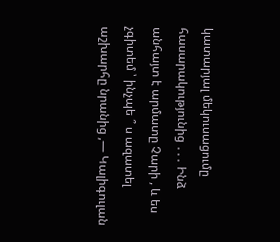կատարյալ մեկուսացումը հասարակությունից ․․․ Ինձ անհայտ է արմատը Չարի , և ես չգիտեմ ՝ ինչպե ՞ ս ազատել աշխարհը նրանից ,― Կալիգուլան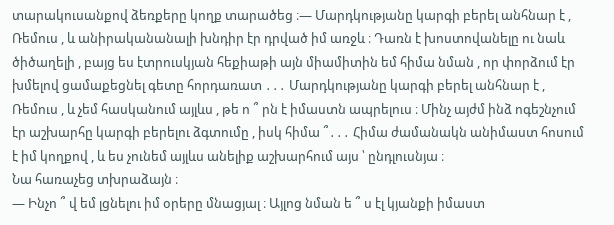տարակուսանքով ձեռքերը կողք տարածեց ։― Մարդկությանը կարգի բերել անհնար է , Ռեմուս , և անիրականանալի խնդիր էր դրված իմ առջև ։ Դառն է խոստովանելը ու նաև ծիծաղելի , բայց ես էտրուսկյան հեքիաթի այն միամիտին եմ հիմա նման , որ փորձում էր խմելով ցամաքեցնել գետը հորդառատ ․․․ Մարդկությանը կարգի բերել անհնար է , Ռեմուս , և չեմ հասկանում այլևս , թե ո ՞ րն է իմաստն ապրելուս ։ Մինչ այժմ ինձ ոգեշնչում էր աշխարհը կարգի բերելու ձգտումը , իսկ հիմա ՞․․․ Հիմա ժամանակն անիմաստ հոսում է իմ կողքով , և ես չունեմ այլևս անելիք աշխարհում այս ՝ ընդլուսնյա ։
Նա հառաչեց տխրաձայն ։
― Ինչո ՞ վ եմ լցնելու իմ օրերը մնացյալ ։ Այլոց նման ե ՞ ս էլ կյանքի իմաստ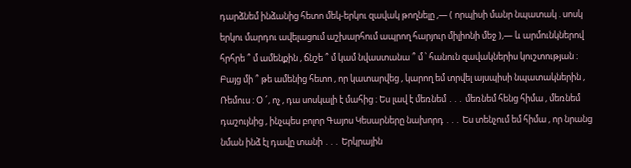դարձնեմ ինձանից հետո մեկ-երկու զավակ թողնելը ,― ( որպիսի մանր նպատակ . սոսկ երկու մարդու ավելացում աշխարհում ապրող հարյուր միլիոնի մեջ ),― և արմունկներով հրհրե ՞ մ ամենքին , ճնշե ՞ մ կամ նվաստանա ՞ մ ՝ հանուն զավակներիս կուշտության ։ Բայց մի ՞ թե ամենից հետո , որ կատարվեց , կարող եմ տրվել այսպիսի նպատակներին , Ռեմուս ։ Օ ՜, ոչ , դա սոսկալի է մահից ։ Ես լավ է մեռնեմ ․․․ մեռնեմ հենց հիմա , մեռնեմ դաշույնից , ինչպես բոլոր Գայոս Կեսարները նախորդ ․․․ Ես տենչում եմ հիմա , որ նրանց նման ինձ էլ դավը տանի ․․․ Երկրային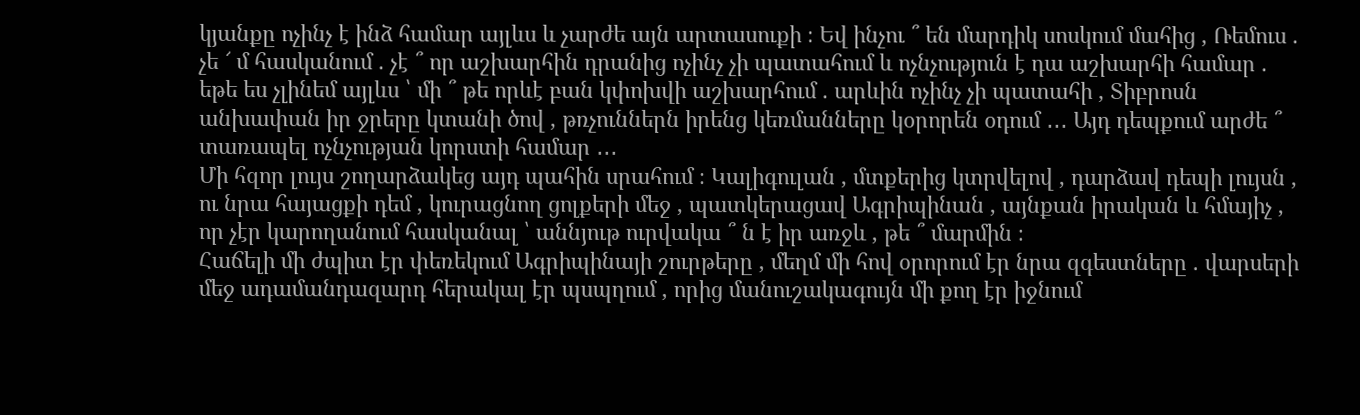կյանքը ոչինչ է ինձ համար այլևս և չարժե այն արտասուքի ։ Եվ ինչու ՞ են մարդիկ սոսկում մահից , Ռեմուս . չե ՜ մ հասկանում . չէ ՞ որ աշխարհին դրանից ոչինչ չի պատահում և ոչնչություն է դա աշխարհի համար . եթե ես չլինեմ այլևս ՝ մի ՞ թե որևէ բան կփոխվի աշխարհում . արևին ոչինչ չի պատահի , Տիբրոսն անխափան իր ջրերը կտանի ծով , թռչուններն իրենց կեռմանները կօրորեն օդում ․․․ Այդ դեպքում արժե ՞ տառապել ոչնչության կորստի համար ․․․
Մի հզոր լույս շողարձակեց այդ պահին սրահում ։ Կալիգուլան , մտքերից կտրվելով , դարձավ դեպի լույսն , ու նրա հայացքի դեմ , կուրացնող ցոլքերի մեջ , պատկերացավ Ագրիպինան , այնքան իրական և հմայիչ , որ չէր կարողանում հասկանալ ՝ աննյութ ուրվակա ՞ ն է իր առջև , թե ՞ մարմին ։
Հաճելի մի ժպիտ էր փեռեկում Ագրիպինայի շուրթերը , մեղմ մի հով օրորում էր նրա զգեստները . վարսերի մեջ ադամանդազարդ հերակալ էր պսպղում , որից մանուշակագույն մի քող էր իջնում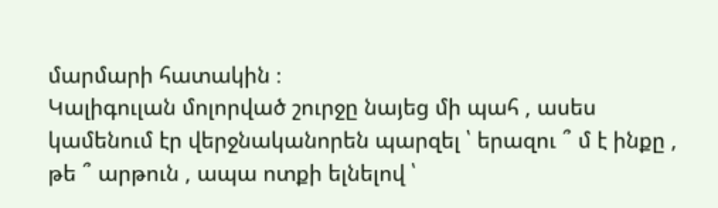մարմարի հատակին ։
Կալիգուլան մոլորված շուրջը նայեց մի պահ , ասես կամենում էր վերջնականորեն պարզել ՝ երազու ՞ մ է ինքը , թե ՞ արթուն , ապա ոտքի ելնելով ՝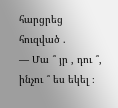հարցրեց հուզված .
― Մա ՞ յր , դու ՞, ինչու ՞ ես եկել ։